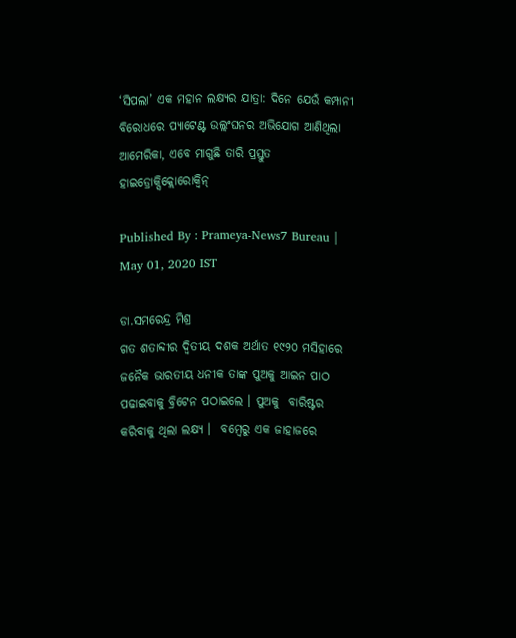‘ସିପଲା’ ଏକ ମହାନ ଲକ୍ଷ୍ୟର ଯାତ୍ରା: ଦିନେ ଯେଉଁ କମ୍ପାନୀ ବିରୋଧରେ ପ୍ୟାଟେଣ୍ଟ ଉଲ୍ଲଂଘନର ଅଭିଯୋଗ ଆଣିଥିଲା ଆମେରିକା, ଏବେ ମାଗୁଛି ତାରି ପ୍ରସ୍ତୁତ ହାଇଡ୍ରୋକ୍ସିକ୍ଲୋରୋକ୍ୱିନ୍

Published By : Prameya-News7 Bureau | May 01, 2020 IST

ଡା.ସମରେନ୍ଦ୍ର ମିଶ୍ର
ଗତ ଶତାବ୍ଦୀର ଦ୍ୱିତୀୟ ଦଶକ ଅର୍ଥାତ ୧୯୨୦ ମସିହାରେ ଜନୈକ ଭାରତୀୟ ଧନୀକ ତାଙ୍କ ପୁଅକୁ ଆଇନ ପାଠ ପଢାଇବାକୁ ବ୍ରିଟେନ ପଠାଇଲେ । ପୁଅକୁ  ବାରିଷ୍ଟର  କରିବାକୁ ଥିଲା ଲକ୍ଷ୍ୟ ।  ବମ୍ବେରୁ ଏକ ଜାହାଜରେ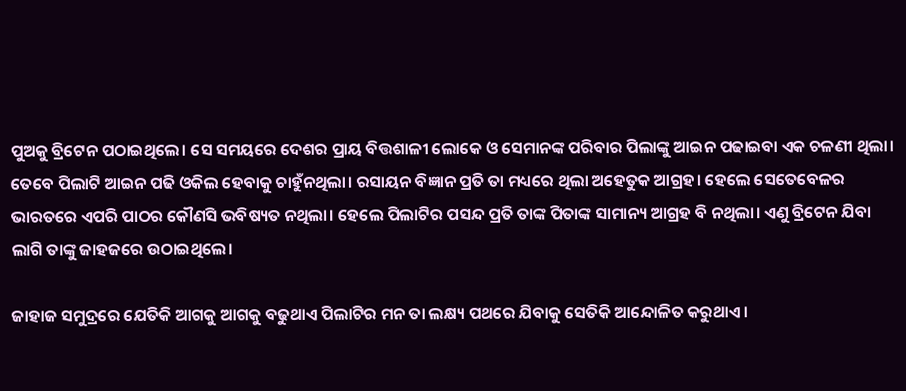ପୁଅକୁ ବ୍ରିଟେନ ପଠାଇଥିଲେ। ସେ ସମୟରେ ଦେଶର ପ୍ରାୟ ବିତ୍ତଶାଳୀ ଲୋକେ ଓ ସେମାନଙ୍କ ପରିବାର ପିଲାଙ୍କୁ ଆଇନ ପଢାଇବା ଏକ ଚଳଣୀ ଥିଲା। ତେବେ ପିଲାଟି ଆଇନ ପଢି ଓକିଲ ହେବାକୁ ଚାହୁଁନଥିଲା। ରସାୟନ ବିଜ୍ଞାନ ପ୍ରତି ତା ମଧ୍ୟରେ ଥିଲା ଅହେତୁକ ଆଗ୍ରହ। ହେଲେ ସେତେବେଳର ଭାରତରେ ଏପରି ପାଠର କୌଣସି ଭବିଷ୍ୟତ ନଥିଲା। ହେଲେ ପିଲାଟିର ପସନ୍ଦ ପ୍ରତି ତାଙ୍କ ପିତାଙ୍କ ସାମାନ୍ୟ ଆଗ୍ରହ ବି ନଥିଲା। ଏଣୁ ବ୍ରିଟେନ ଯିବା ଲାଗି ତାଙ୍କୁ ଜାହଜରେ ଉଠାଇଥିଲେ।

ଜାହାଜ ସମୁଦ୍ରରେ ଯେତିକି ଆଗକୁ ଆଗକୁ ବଢୁଥାଏ ପିଲାଟିର ମନ ତା ଲକ୍ଷ୍ୟ ପଥରେ ଯିବାକୁ ସେତିକି ଆନ୍ଦୋଳିତ କରୁଥାଏ।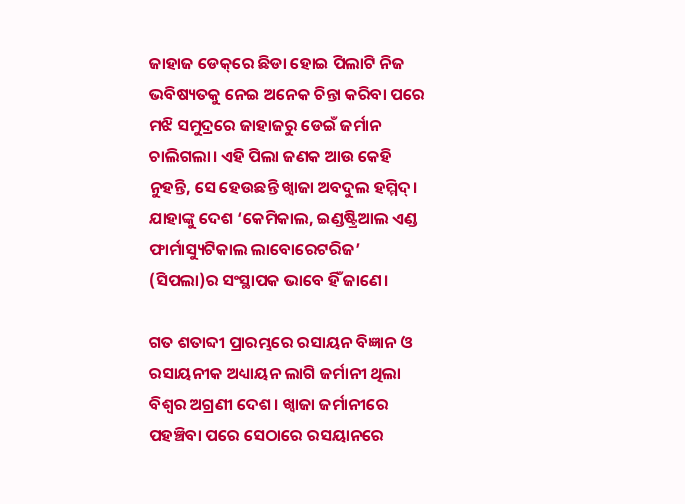ଜାହାଜ ଡେକ୍‌ରେ ଛିଡା ହୋଇ ପିଲାଟି ନିଜ ଭବିଷ୍ୟତକୁ ନେଇ ଅନେକ ଚିନ୍ତା କରିବା ପରେ ମଝି ସମୁଦ୍ରରେ ଜାହାଜରୁ ଡେଇଁ ଜର୍ମାନ ଚାଲିଗଲା। ଏହି ପିଲା ଜଣକ ଆଉ କେହି ନୁହନ୍ତି, ସେ ହେଉଛନ୍ତି ଖ୍ୱାଜା ଅବଦୁଲ ହମ୍ମିଦ୍। ଯାହାଙ୍କୁ ଦେଶ ‘କେମିକାଲ, ଇଣ୍ଡଷ୍ଟ୍ରିଆଲ ଏଣ୍ଡ ଫାର୍ମାସ୍ୟୁଟିକାଲ ଲାବୋରେଟରିଜ’ (ସିପଲା)ର ସଂସ୍ଥାପକ ଭାବେ ହିଁ ଜାଣେ।

ଗତ ଶତାବ୍ଦୀ ପ୍ରାରମ୍ଭରେ ରସାୟନ ବିଜ୍ଞାନ ଓ ରସାୟନୀକ ଅଧ୍ୟାୟନ ଲାଗି ଜର୍ମାନୀ ଥିଲା ବିଶ୍ୱର ଅଗ୍ରଣୀ ଦେଶ। ଖ୍ୱାଜା ଜର୍ମାନୀରେ ପହଞ୍ଚିବା ପରେ ସେଠାରେ ରସୟାନରେ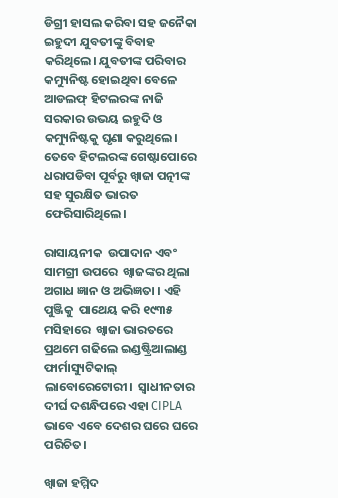ଡିଗ୍ରୀ ହାସଲ କରିବା ସହ ଜନୈକା ଇହୁଦୀ ଯୁବତୀଙ୍କୁ ବିବାହ କରିଥିଲେ। ଯୁବତୀଙ୍କ ପରିବାର କମ୍ୟୁନିଷ୍ଟ ହୋଇଥିବା ବେଳେ ଆଡଲଫ୍ ହିଟଲରଙ୍କ ନାଜି ସରକାର ଉଭୟ ଇହୁଦି ଓ କମ୍ୟୁନିଷ୍ଟକୁ ଘୃଣା କରୁଥିଲେ। ତେବେ ହିଟଲରଙ୍କ ଗେଷ୍ଟାପୋରେ ଧରାପଡିବା ପୂର୍ବରୁ ଖ୍ୱାଜା ପତ୍ନୀଙ୍କ ସହ ସୁରକ୍ଷିତ ଭାରତ ଫେରିସାରିଥିଲେ।

ରାସାୟନୀକ  ଉପାଦାନ ଏବଂ ସାମଗ୍ରୀ ଉପରେ  ଖ୍ୱାଜଙ୍କର ଥିଲା ଅଗାଧ ଜ୍ଞାନ ଓ ଅଭିଜ୍ଞତା । ଏହି ପୁଞ୍ଜିକୁ  ପାଥେୟ କରି ୧୯୩୫ ମସିହାରେ  ଖ୍ୱାଜା ଭାରତରେ ପ୍ରଥମେ ଗଢିଲେ ଇଣ୍ଡଷ୍ଟ୍ରିଆଲାଣ୍ଡ ଫାର୍ମାସ୍ୟୁଟିକାଲ୍ ଲାବୋରେଟୋରୀ।  ସ୍ୱାଧୀନତାର ଦୀର୍ଘ ଦଶନ୍ଧିପରେ ଏହା CIPLA ଭାବେ ଏବେ ଦେଶର ଘରେ ଘରେ ପରିଚିତ।

ଖ୍ୱାଜା ହମ୍ମିଦ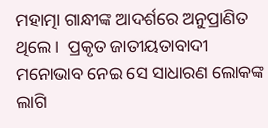ମହାତ୍ମା ଗାନ୍ଧୀଙ୍କ ଆଦର୍ଶରେ ଅନୁପ୍ରାଣିତ ଥିଲେ।  ପ୍ରକୃତ ଜାତୀୟତାବାଦୀ ମନୋଭାବ ନେଇ ସେ ସାଧାରଣ ଲୋକଙ୍କ ଲାଗି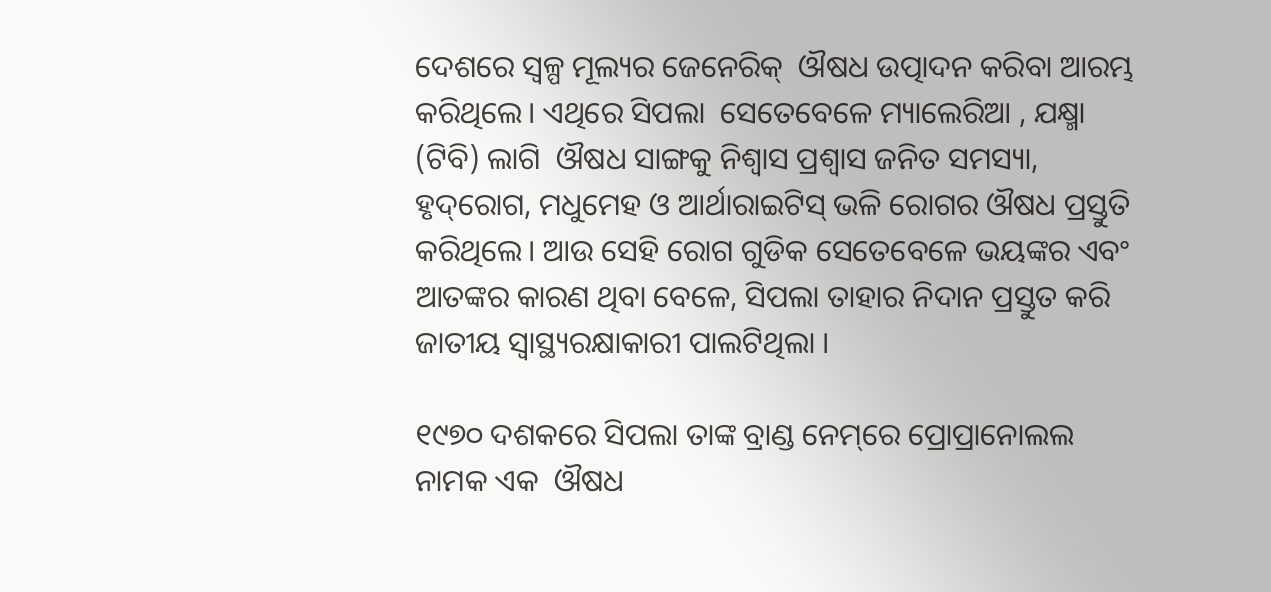ଦେଶରେ ସ୍ୱଳ୍ପ ମୂଲ୍ୟର ଜେନେରିକ୍  ଔଷଧ ଉତ୍ପାଦନ କରିବା ଆରମ୍ଭ କରିଥିଲେ। ଏଥିରେ ସିପଲା  ସେତେବେଳେ ମ୍ୟାଲେରିଆ , ଯକ୍ଷ୍ମା (ଟିବି) ଲାଗି  ଔଷଧ ସାଙ୍ଗକୁ ନିଶ୍ୱାସ ପ୍ରଶ୍ୱାସ ଜନିତ ସମସ୍ୟା, ହୃଦ୍‌ରୋଗ, ମଧୁମେହ ଓ ଆର୍ଥାରାଇଟିସ୍ ଭଳି ରୋଗର ଔଷଧ ପ୍ରସ୍ତୁତି କରିଥିଲେ। ଆଉ ସେହି ରୋଗ ଗୁଡିକ ସେତେବେଳେ ଭୟଙ୍କର ଏବଂ ଆତଙ୍କର କାରଣ ଥିବା ବେଳେ, ସିପଲା ତାହାର ନିଦାନ ପ୍ରସ୍ତୁତ କରି ଜାତୀୟ ସ୍ୱାସ୍ଥ୍ୟରକ୍ଷାକାରୀ ପାଲଟିଥିଲା ।

୧୯୭୦ ଦଶକରେ ସିପଲା ତାଙ୍କ ବ୍ରାଣ୍ଡ ନେମ୍‌ରେ ପ୍ରୋପ୍ରାନୋଲଲ ନାମକ ଏକ  ଔଷଧ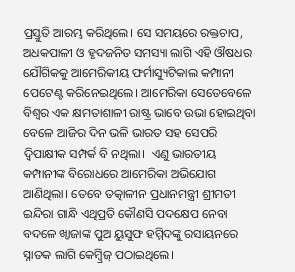ପ୍ରସ୍ତୁତି ଆରମ୍ଭ କରିଥିଲେ। ସେ ସମୟରେ ରକ୍ତଚାପ, ଅଧକପାଳୀ ଓ ହୃଦଜନିତ ସମସ୍ୟା ଲାଗି ଏହି ଔଷଧର ଯୌଗିକକୁ ଆମେରିକୀୟ ଫର୍ମାସ୍ୟୁଟିକାଲ କମ୍ପାନୀ ପେଟେଣ୍ଟ କରିନେଇଥିଲେ। ଆମେରିକା ସେତେବେଳେ ବିଶ୍ୱର ଏକ କ୍ଷମତାଶାଳୀ ରାଷ୍ଟ୍ର ଭାବେ ଉଭା ହୋଇଥିବା ବେଳେ ଆଜିର ଦିନ ଭଳି ଭାରତ ସହ ସେପରି ଦ୍ୱିପାକ୍ଷୀକ ସମ୍ପର୍କ ବି ନଥିଲା।  ଏଣୁ ଭାରତୀୟ କମ୍ପାନୀଙ୍କ ବିରୋଧରେ ଆମେରିକା ଅଭିଯୋଗ ଆଣିଥିଲା। ତେବେ ତତ୍କାଳୀନ ପ୍ରଧାନମନ୍ତ୍ରୀ ଶ୍ରୀମତୀ ଇନ୍ଦିରା ଗାନ୍ଧି ଏଥିପ୍ରତି କୌଣସି ପଦକ୍ଷେପ ନେବା ବଦଳେ ଖ୍ୱାଜାଙ୍କ ପୁଅ ୟୁସୁଫ ହମ୍ମିଦଙ୍କୁ ରସାୟନରେ ସ୍ନାତକ ଲାଗି କେମ୍ବ୍ରିଜ୍ ପଠାଇଥିଲେ।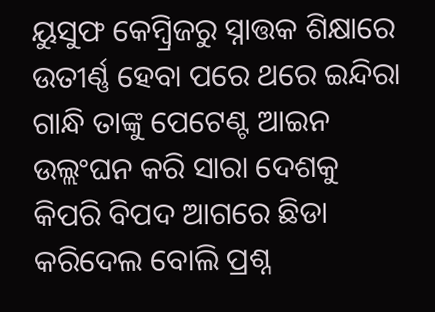ୟୁସୁଫ କେମ୍ବ୍ରିଜରୁ ସ୍ନାତ୍ତକ ଶିକ୍ଷାରେ ଉତୀର୍ଣ୍ଣ ହେବା ପରେ ଥରେ ଇନ୍ଦିରା ଗାନ୍ଧି ତାଙ୍କୁ ପେଟେଣ୍ଟ ଆଇନ ଉଲ୍ଲଂଘନ କରି ସାରା ଦେଶକୁ କିପରି ବିପଦ ଆଗରେ ଛିଡା କରିଦେଲ ବୋଲି ପ୍ରଶ୍ନ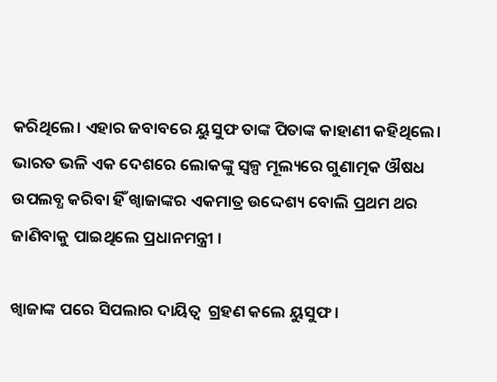କରିଥିଲେ। ଏହାର ଜବାବରେ ୟୁସୁଫ ତାଙ୍କ ପିତାଙ୍କ କାହାଣୀ କହିଥିଲେ। ଭାରତ ଭଳି ଏକ ଦେଶରେ ଲୋକଙ୍କୁ ସ୍ୱଳ୍ପ ମୂଲ୍ୟରେ ଗୁଣାତ୍ମକ ଔଷଧ ଉପଲବ୍ଧ କରିବା ହିଁ ଖ୍ୱାଜାଙ୍କର ଏକମାତ୍ର ଉଦ୍ଦେଶ୍ୟ ବୋଲି ପ୍ରଥମ ଥର ଜାଣିବାକୁ ପାଇଥିଲେ ପ୍ରଧାନମନ୍ତ୍ରୀ ।

ଖ୍ୱାଜାଙ୍କ ପରେ ସିପଲାର ଦାୟିତ୍ୱ  ଗ୍ରହଣ କଲେ ୟୁସୁଫ ।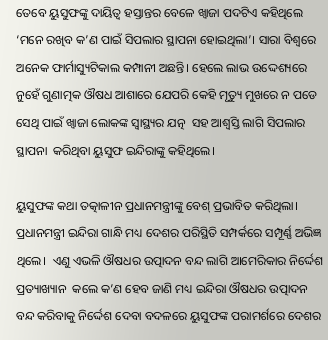ତେବେ ୟୁସୁଫଙ୍କୁ ଦାୟିତ୍ୱ ହସ୍ତାନ୍ତର ବେଳେ ଖ୍ୱାଜା ପଦଟିଏ କହିଥିଲେ ‘ମନେ ରଖିବ କ’ଣ ପାଇଁ ସିପଲାର ସ୍ଥାପନା ହୋଇଥିଲା’। ସାରା ବିଶ୍ୱରେ ଅନେକ ଫାର୍ମାସ୍ୟୁଟିକାଲ କମ୍ପାନୀ ଅଛନ୍ତି। ହେଲେ ଲାଭ ଉଦ୍ଦେଶ୍ୟରେ ନୁହେଁ ଗୁଣାତ୍ମକ ଔଷଧ ଆଶାରେ ଯେପରି କେହି ମୃତ୍ୟୁ ମୁଖରେ ନ ପଡେ ସେଥି ପାଇଁ ଖ୍ୱାଜା ଲୋକଙ୍କ ସ୍ୱାସ୍ଥ୍ୟର ଯତ୍ନ  ସହ ଆଶ୍ୱସ୍ତି ଲାଗି ସିପଲାର ସ୍ଥାପନା  କରିଥିବା ୟୁସୁଫ ଇନ୍ଦିରାଙ୍କୁ କହିଥିଲେ।

ୟୁସୁଫଙ୍କ କଥା ତତ୍କାଳୀନ ପ୍ରଧାନମନ୍ତ୍ରୀଙ୍କୁ ବେଶ୍ ପ୍ରଭାବିତ କରିଥିଲା। ପ୍ରଧାନମନ୍ତ୍ରୀ ଇନ୍ଦିରା ଗାନ୍ଧି ମଧ୍ୟ ଦେଶର ପରିସ୍ଥିତି ସମ୍ପର୍କରେ ସମ୍ପୂର୍ଣ୍ଣ ଅଭିଜ୍ଞ ଥିଲେ।  ଏଣୁ ଏଭଳି ଔଷଧର ଉତ୍ପାଦନ ବନ୍ଦ ଲାଗି ଆମେରିକାର ନିର୍ଦ୍ଦେଶ ପ୍ରତ୍ୟାଖ୍ୟାନ  କଲେ କ’ଣ ହେବ ଜାଣି ମଧ୍ୟ ଇନ୍ଦିରା ଔଷଧର ଉତ୍ପାଦନ ବନ୍ଦ କରିବାକୁ ନିର୍ଦ୍ଦେଶ ଦେବା ବଦଳରେ ୟୁସୁଫଙ୍କ ପରାମର୍ଶରେ ଦେଶର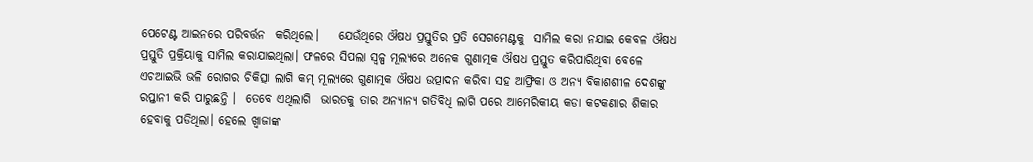ପେଟେଣ୍ଟ ଆଇନରେ ପରିବର୍ତ୍ତନ  କରିଥିଲେ।    ଯେଉଁଥିରେ ଔଷଧ ପ୍ରସ୍ତୁତିର ପ୍ରତି ସେଗମେଣ୍ଟକୁ  ସାମିଲ କରା ନଯାଇ କେବଳ ଔଷଧ ପ୍ରସ୍ତୁତି ପ୍ରକ୍ରିୟାକୁ ସାମିଲ କରାଯାଇଥିଲା। ଫଳରେ ସିପଲା ସ୍ୱଳ୍ପ ମୂଲ୍ୟରେ ଅନେକ ଗୁଣାତ୍ମକ ଔଷଧ ପ୍ରସ୍ତୁତ କରିପାରିଥିବା ବେଳେ ଏଚଆଇଭି ଭଳି ରୋଗର ଚିକିତ୍ସା ଲାଗି କମ୍ ମୂଲ୍ୟରେ ଗୁଣାତ୍ମକ ଔଷଧ ଉତ୍ପାଦନ କରିବା ସହ ଆଫ୍ରିକା ଓ ଅନ୍ୟ ବିକାଶଶୀଳ ଦେଶଙ୍କୁ ରପ୍ତାନୀ କରି ପାରୁଛନ୍ତି ।  ତେବେ ଏଥିଲାଗି  ଭାରତକୁ ତାର ଅନ୍ୟାନ୍ୟ ଗତିବିଧି ଲାଗି ପରେ ଆମେରିକୀୟ କଡା କଟକଣାର ଶିକାର ହେବାକୁ ପଡିଥିଲା। ହେଲେ ଖ୍ୱାଜାଙ୍କ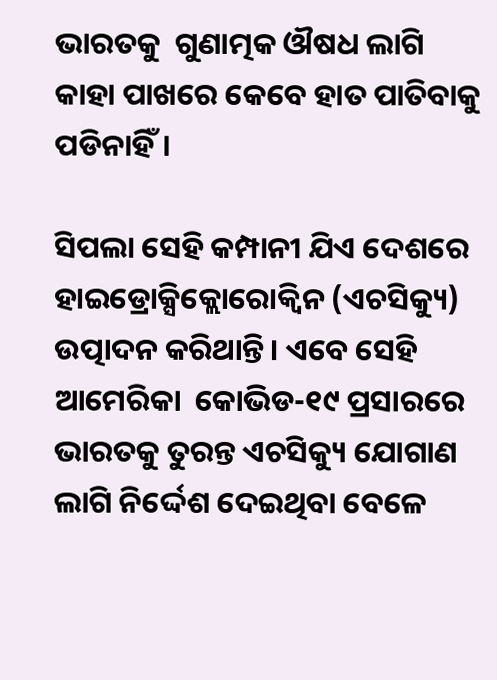ଭାରତକୁ  ଗୁଣାତ୍ମକ ଔଷଧ ଲାଗି କାହା ପାଖରେ କେବେ ହାତ ପାତିବାକୁ ପଡିନାହିଁ।

ସିପଲା ସେହି କମ୍ପାନୀ ଯିଏ ଦେଶରେ ହାଇଡ୍ରୋକ୍ସିକ୍ଲୋରୋକ୍ୱିନ (ଏଚସିକ୍ୟୁ) ଉତ୍ପାଦନ କରିଥାନ୍ତି। ଏବେ ସେହି ଆମେରିକା  କୋଭିଡ-୧୯ ପ୍ରସାରରେ ଭାରତକୁ ତୁରନ୍ତ ଏଚସିକ୍ୟୁ ଯୋଗାଣ ଲାଗି ନିର୍ଦ୍ଦେଶ ଦେଇଥିବା ବେଳେ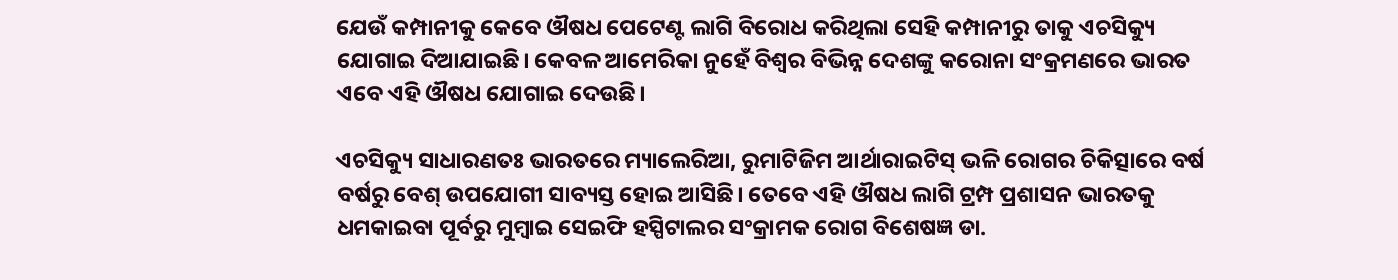ଯେଉଁ କମ୍ପାନୀକୁ କେବେ ଔଷଧ ପେଟେଣ୍ଟ ଲାଗି ବିରୋଧ କରିଥିଲା ସେହି କମ୍ପାନୀରୁ ତାକୁ ଏଚସିକ୍ୟୁ ଯୋଗାଇ ଦିଆଯାଇଛି। କେବଳ ଆମେରିକା ନୁହେଁ ବିଶ୍ୱର ବିଭିନ୍ନ ଦେଶଙ୍କୁ କରୋନା ସଂକ୍ରମଣରେ ଭାରତ ଏବେ ଏହି ଔଷଧ ଯୋଗାଇ ଦେଉଛି।

ଏଚସିକ୍ୟୁ ସାଧାରଣତଃ ଭାରତରେ ମ୍ୟାଲେରିଆ, ରୁମାଟିଜିମ ଆର୍ଥାରାଇଟିସ୍‌ ଭଳି ରୋଗର ଚିକିତ୍ସାରେ ବର୍ଷ ବର୍ଷରୁ ବେଶ୍ ଉପଯୋଗୀ ସାବ୍ୟସ୍ତ ହୋଇ ଆସିଛି। ତେବେ ଏହି ଔଷଧ ଲାଗି ଟ୍ରମ୍ପ ପ୍ରଶାସନ ଭାରତକୁ ଧମକାଇବା ପୂର୍ବରୁ ମୁମ୍ବାଇ ସେଇଫି ହସ୍ପିଟାଲର ସଂକ୍ରାମକ ରୋଗ ବିଶେଷଜ୍ଞ ଡା.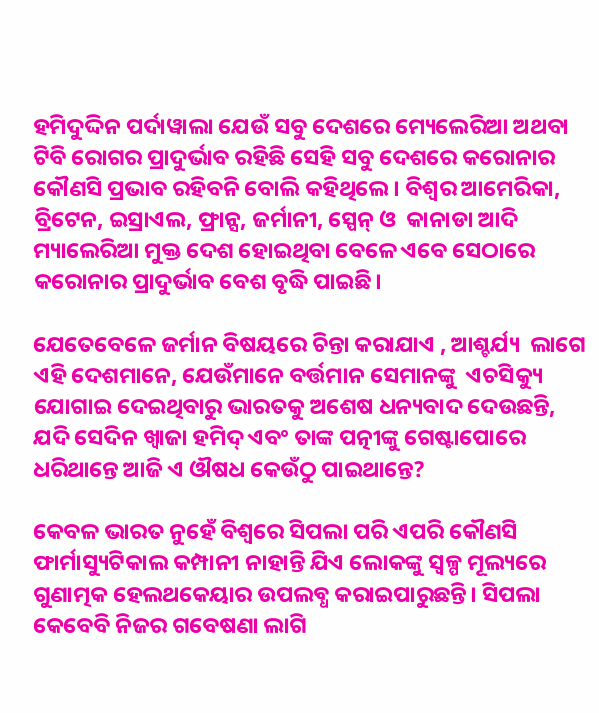ହମିଦୁଦ୍ଦିନ ପର୍ଦାୱାଲା ଯେଉଁ ସବୁ ଦେଶରେ ମ୍ୟେଲେରିଆ ଅଥବା ଟିବି ରୋଗର ପ୍ରାଦୁର୍ଭାବ ରହିଛି ସେହି ସବୁ ଦେଶରେ କରୋନାର କୌଣସି ପ୍ରଭାବ ରହିବନି ବୋଲି କହିଥିଲେ। ବିଶ୍ୱର ଆମେରିକା, ବ୍ରିଟେନ, ଇସ୍ରାଏଲ, ଫ୍ରାନ୍ସ, ଜର୍ମାନୀ, ସ୍ପେନ୍ ଓ  କାନାଡା ଆଦି ମ୍ୟାଲେରିଆ ମୁକ୍ତ ଦେଶ ହୋଇଥିବା ବେଳେ ଏବେ ସେଠାରେ କରୋନାର ପ୍ରାଦୁର୍ଭାବ ବେଶ ବୃଦ୍ଧି ପାଇଛି।

ଯେତେବେଳେ ଜର୍ମାନ ବିଷୟରେ ଚିନ୍ତା କରାଯାଏ , ଆଶ୍ଚର୍ଯ୍ୟ  ଲାଗେ ଏହି ଦେଶମାନେ, ଯେଉଁମାନେ ବର୍ତ୍ତମାନ ସେମାନଙ୍କୁ  ଏଚସିକ୍ୟୁ ଯୋଗାଇ ଦେଇଥିବାରୁ ଭାରତକୁ ଅଶେଷ ଧନ୍ୟବାଦ ଦେଉଛନ୍ତି, ଯଦି ସେଦିନ ଖ୍ୱାଜା ହମିଦ୍ ଏବଂ ତାଙ୍କ ପତ୍ନୀଙ୍କୁ ଗେଷ୍ଟାପୋରେ   ଧରିଥାନ୍ତେ ଆଜି ଏ ଔଷଧ କେଉଁଠୁ ପାଇଥାନ୍ତେ?

କେବଳ ଭାରତ ନୁହେଁ ବିଶ୍ୱରେ ସିପଲା ପରି ଏପରି କୌଣସି ଫାର୍ମାସ୍ୟୁଟିକାଲ କମ୍ପାନୀ ନାହାନ୍ତି ଯିଏ ଲୋକଙ୍କୁ ସ୍ୱଳ୍ପ ମୂଲ୍ୟରେ ଗୁଣାତ୍ମକ ହେଲଥକେୟାର ଉପଲବ୍ଧ କରାଇପାରୁଛନ୍ତି। ସିପଲା କେବେବି ନିଜର ଗବେଷଣା ଲାଗି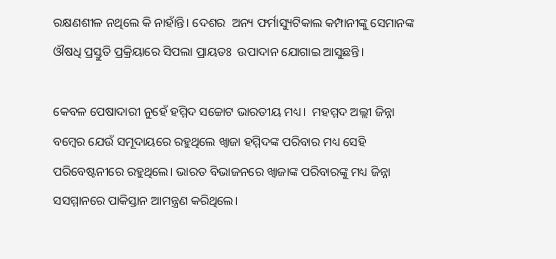ରକ୍ଷଣଶୀଳ ନଥିଲେ କି ନାହାଁନ୍ତି। ଦେଶର  ଅନ୍ୟ ଫର୍ମାସ୍ୟୁଟିକାଲ କମ୍ପାନୀଙ୍କୁ ସେମାନଙ୍କ ଔଷଧି ପ୍ରସ୍ତୁତି ପ୍ରକ୍ରିୟାରେ ସିପଲା ପ୍ରାୟତଃ  ଉପାଦାନ ଯୋଗାଇ ଆସୁଛନ୍ତି।

କେବଳ ପେଷାଦାରୀ ନୁହେଁ ହମ୍ମିଦ ସଚ୍ଚୋଟ ଭାରତୀୟ ମଧ୍ୟ।  ମହମ୍ମଦ ଅଲ୍ଲୀ ଜିନ୍ନା ବମ୍ବେର ଯେଉଁ ସମୂଦାୟରେ ରହୁଥିଲେ ଖ୍ୱାଜା ହମ୍ମିଦଙ୍କ ପରିବାର ମଧ୍ୟ ସେହି ପରିବେଷ୍ଟନୀରେ ରହୁଥିଲେ। ଭାରତ ବିଭାଜନରେ ଖ୍ୱାଜାଙ୍କ ପରିବାରଙ୍କୁ ମଧ୍ୟ ଜିନ୍ନା ସସମ୍ମାନରେ ପାକିସ୍ତାନ ଆମନ୍ତ୍ରଣ କରିଥିଲେ।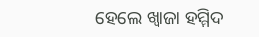ହେଲେ ଖ୍ୱାଜା ହମ୍ମିଦ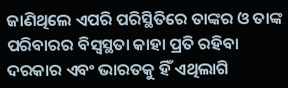ଜାଣିଥିଲେ ଏପରି ପରିସ୍ଥିତିରେ ତାଙ୍କର ଓ ତାଙ୍କ ପରିବାରର ବିସ୍ୱସ୍ଥତା କାହା ପ୍ରତି ରହିବା ଦରକାର ଏବଂ ଭାରତକୁ ହିଁ ଏଥିଲାଗି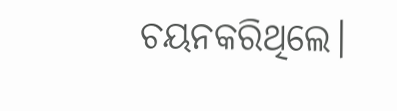ଚୟନକରିଥିଲେ।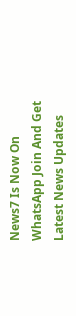News7 Is Now On WhatsApp Join And Get Latest News Updates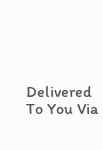Delivered To You Via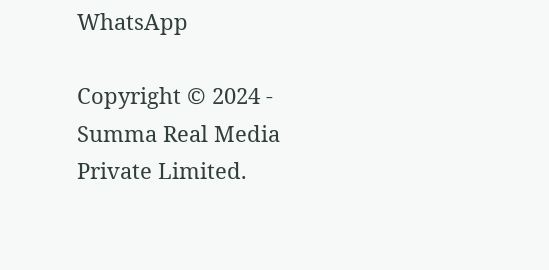WhatsApp

Copyright © 2024 - Summa Real Media Private Limited.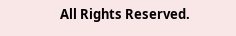All Rights Reserved.